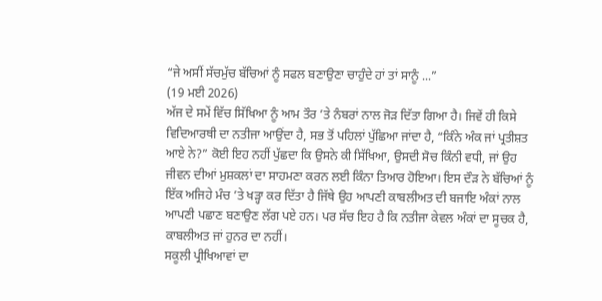“ਜੇ ਅਸੀਂ ਸੱਚਮੁੱਚ ਬੱਚਿਆਂ ਨੂੰ ਸਫਲ ਬਣਾਉਣਾ ਚਾਹੁੰਦੇ ਹਾਂ ਤਾਂ ਸਾਨੂੰ ...”
(19 ਮਈ 2026)
ਅੱਜ ਦੇ ਸਮੇਂ ਵਿੱਚ ਸਿੱਖਿਆ ਨੂੰ ਆਮ ਤੌਰ ’ਤੇ ਨੰਬਰਾਂ ਨਾਲ ਜੋੜ ਦਿੱਤਾ ਗਿਆ ਹੈ। ਜਿਵੇਂ ਹੀ ਕਿਸੇ ਵਿਦਿਆਰਥੀ ਦਾ ਨਤੀਜਾ ਆਉਂਦਾ ਹੈ, ਸਭ ਤੋਂ ਪਹਿਲਾਂ ਪੁੱਛਿਆ ਜਾਂਦਾ ਹੈ, “ਕਿੰਨੇ ਅੰਕ ਜਾਂ ਪ੍ਰਤੀਸ਼ਤ ਆਏ ਨੇ?” ਕੋਈ ਇਹ ਨਹੀਂ ਪੁੱਛਦਾ ਕਿ ਉਸਨੇ ਕੀ ਸਿੱਖਿਆ, ਉਸਦੀ ਸੋਚ ਕਿੰਨੀ ਵਧੀ, ਜਾਂ ਉਹ ਜੀਵਨ ਦੀਆਂ ਮੁਸ਼ਕਲਾਂ ਦਾ ਸਾਹਮਣਾ ਕਰਨ ਲਈ ਕਿੰਨਾ ਤਿਆਰ ਹੋਇਆ। ਇਸ ਦੌੜ ਨੇ ਬੱਚਿਆਂ ਨੂੰ ਇੱਕ ਅਜਿਹੇ ਮੰਚ ’ਤੇ ਖੜ੍ਹਾ ਕਰ ਦਿੱਤਾ ਹੈ ਜਿੱਥੇ ਉਹ ਆਪਣੀ ਕਾਬਲੀਅਤ ਦੀ ਬਜਾਇ ਅੰਕਾਂ ਨਾਲ ਆਪਣੀ ਪਛਾਣ ਬਣਾਉਣ ਲੱਗ ਪਏ ਹਨ। ਪਰ ਸੱਚ ਇਹ ਹੈ ਕਿ ਨਤੀਜਾ ਕੇਵਲ ਅੰਕਾਂ ਦਾ ਸੂਚਕ ਹੈ, ਕਾਬਲੀਅਤ ਜਾਂ ਹੁਨਰ ਦਾ ਨਹੀਂ।
ਸਕੂਲੀ ਪ੍ਰੀਖਿਆਵਾਂ ਦਾ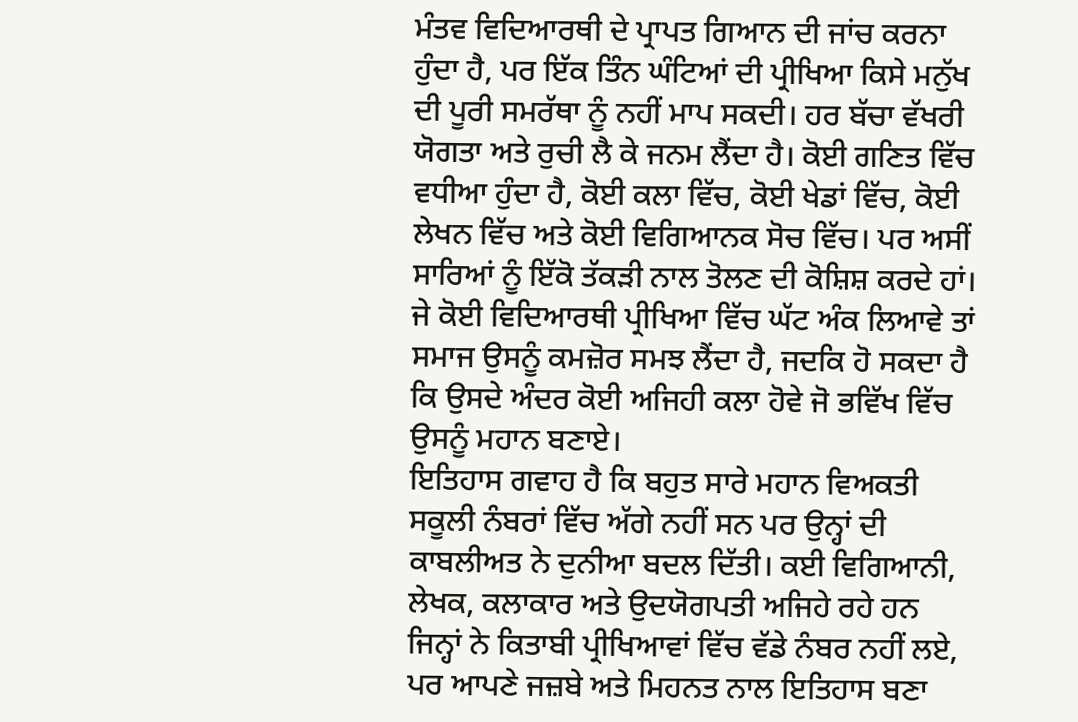ਮੰਤਵ ਵਿਦਿਆਰਥੀ ਦੇ ਪ੍ਰਾਪਤ ਗਿਆਨ ਦੀ ਜਾਂਚ ਕਰਨਾ ਹੁੰਦਾ ਹੈ, ਪਰ ਇੱਕ ਤਿੰਨ ਘੰਟਿਆਂ ਦੀ ਪ੍ਰੀਖਿਆ ਕਿਸੇ ਮਨੁੱਖ ਦੀ ਪੂਰੀ ਸਮਰੱਥਾ ਨੂੰ ਨਹੀਂ ਮਾਪ ਸਕਦੀ। ਹਰ ਬੱਚਾ ਵੱਖਰੀ ਯੋਗਤਾ ਅਤੇ ਰੁਚੀ ਲੈ ਕੇ ਜਨਮ ਲੈਂਦਾ ਹੈ। ਕੋਈ ਗਣਿਤ ਵਿੱਚ ਵਧੀਆ ਹੁੰਦਾ ਹੈ, ਕੋਈ ਕਲਾ ਵਿੱਚ, ਕੋਈ ਖੇਡਾਂ ਵਿੱਚ, ਕੋਈ ਲੇਖਨ ਵਿੱਚ ਅਤੇ ਕੋਈ ਵਿਗਿਆਨਕ ਸੋਚ ਵਿੱਚ। ਪਰ ਅਸੀਂ ਸਾਰਿਆਂ ਨੂੰ ਇੱਕੋ ਤੱਕੜੀ ਨਾਲ ਤੋਲਣ ਦੀ ਕੋਸ਼ਿਸ਼ ਕਰਦੇ ਹਾਂ। ਜੇ ਕੋਈ ਵਿਦਿਆਰਥੀ ਪ੍ਰੀਖਿਆ ਵਿੱਚ ਘੱਟ ਅੰਕ ਲਿਆਵੇ ਤਾਂ ਸਮਾਜ ਉਸਨੂੰ ਕਮਜ਼ੋਰ ਸਮਝ ਲੈਂਦਾ ਹੈ, ਜਦਕਿ ਹੋ ਸਕਦਾ ਹੈ ਕਿ ਉਸਦੇ ਅੰਦਰ ਕੋਈ ਅਜਿਹੀ ਕਲਾ ਹੋਵੇ ਜੋ ਭਵਿੱਖ ਵਿੱਚ ਉਸਨੂੰ ਮਹਾਨ ਬਣਾਏ।
ਇਤਿਹਾਸ ਗਵਾਹ ਹੈ ਕਿ ਬਹੁਤ ਸਾਰੇ ਮਹਾਨ ਵਿਅਕਤੀ ਸਕੂਲੀ ਨੰਬਰਾਂ ਵਿੱਚ ਅੱਗੇ ਨਹੀਂ ਸਨ ਪਰ ਉਨ੍ਹਾਂ ਦੀ ਕਾਬਲੀਅਤ ਨੇ ਦੁਨੀਆ ਬਦਲ ਦਿੱਤੀ। ਕਈ ਵਿਗਿਆਨੀ, ਲੇਖਕ, ਕਲਾਕਾਰ ਅਤੇ ਉਦਯੋਗਪਤੀ ਅਜਿਹੇ ਰਹੇ ਹਨ ਜਿਨ੍ਹਾਂ ਨੇ ਕਿਤਾਬੀ ਪ੍ਰੀਖਿਆਵਾਂ ਵਿੱਚ ਵੱਡੇ ਨੰਬਰ ਨਹੀਂ ਲਏ, ਪਰ ਆਪਣੇ ਜਜ਼ਬੇ ਅਤੇ ਮਿਹਨਤ ਨਾਲ ਇਤਿਹਾਸ ਬਣਾ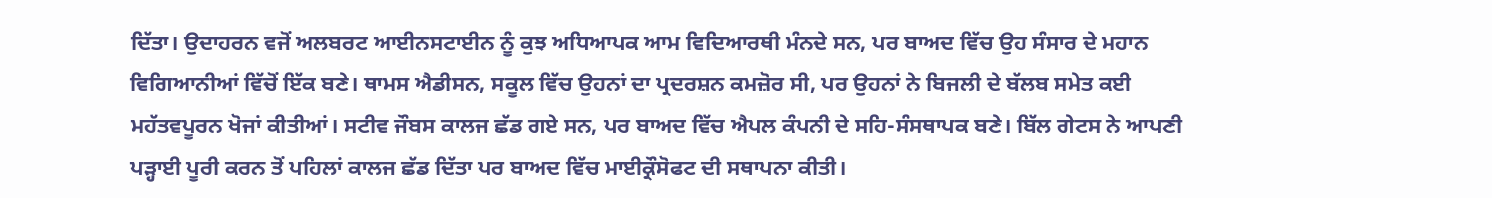ਦਿੱਤਾ। ਉਦਾਹਰਨ ਵਜੋਂ ਅਲਬਰਟ ਆਈਨਸਟਾਈਨ ਨੂੰ ਕੁਝ ਅਧਿਆਪਕ ਆਮ ਵਿਦਿਆਰਥੀ ਮੰਨਦੇ ਸਨ, ਪਰ ਬਾਅਦ ਵਿੱਚ ਉਹ ਸੰਸਾਰ ਦੇ ਮਹਾਨ ਵਿਗਿਆਨੀਆਂ ਵਿੱਚੋਂ ਇੱਕ ਬਣੇ। ਥਾਮਸ ਐਡੀਸਨ, ਸਕੂਲ ਵਿੱਚ ਉਹਨਾਂ ਦਾ ਪ੍ਰਦਰਸ਼ਨ ਕਮਜ਼ੋਰ ਸੀ, ਪਰ ਉਹਨਾਂ ਨੇ ਬਿਜਲੀ ਦੇ ਬੱਲਬ ਸਮੇਤ ਕਈ ਮਹੱਤਵਪੂਰਨ ਖੋਜਾਂ ਕੀਤੀਆਂ। ਸਟੀਵ ਜੌਬਸ ਕਾਲਜ ਛੱਡ ਗਏ ਸਨ, ਪਰ ਬਾਅਦ ਵਿੱਚ ਐਪਲ ਕੰਪਨੀ ਦੇ ਸਹਿ-ਸੰਸਥਾਪਕ ਬਣੇ। ਬਿੱਲ ਗੇਟਸ ਨੇ ਆਪਣੀ ਪੜ੍ਹਾਈ ਪੂਰੀ ਕਰਨ ਤੋਂ ਪਹਿਲਾਂ ਕਾਲਜ ਛੱਡ ਦਿੱਤਾ ਪਰ ਬਾਅਦ ਵਿੱਚ ਮਾਈਕ੍ਰੌਸੋਫਟ ਦੀ ਸਥਾਪਨਾ ਕੀਤੀ।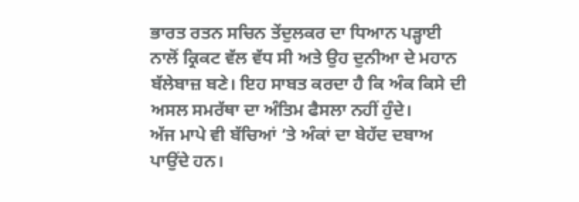ਭਾਰਤ ਰਤਨ ਸਚਿਨ ਤੇਂਦੁਲਕਰ ਦਾ ਧਿਆਨ ਪੜ੍ਹਾਈ ਨਾਲੋਂ ਕ੍ਰਿਕਟ ਵੱਲ ਵੱਧ ਸੀ ਅਤੇ ਉਹ ਦੁਨੀਆ ਦੇ ਮਹਾਨ ਬੱਲੇਬਾਜ਼ ਬਣੇ। ਇਹ ਸਾਬਤ ਕਰਦਾ ਹੈ ਕਿ ਅੰਕ ਕਿਸੇ ਦੀ ਅਸਲ ਸਮਰੱਥਾ ਦਾ ਅੰਤਿਮ ਫੈਸਲਾ ਨਹੀਂ ਹੁੰਦੇ।
ਅੱਜ ਮਾਪੇ ਵੀ ਬੱਚਿਆਂ ’ਤੇ ਅੰਕਾਂ ਦਾ ਬੇਹੱਦ ਦਬਾਅ ਪਾਉਂਦੇ ਹਨ।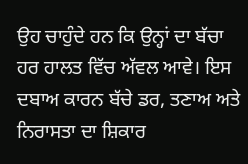ਉਹ ਚਾਹੁੰਦੇ ਹਨ ਕਿ ਉਨ੍ਹਾਂ ਦਾ ਬੱਚਾ ਹਰ ਹਾਲਤ ਵਿੱਚ ਅੱਵਲ ਆਵੇ। ਇਸ ਦਬਾਅ ਕਾਰਨ ਬੱਚੇ ਡਰ, ਤਣਾਅ ਅਤੇ ਨਿਰਾਸਤਾ ਦਾ ਸ਼ਿਕਾਰ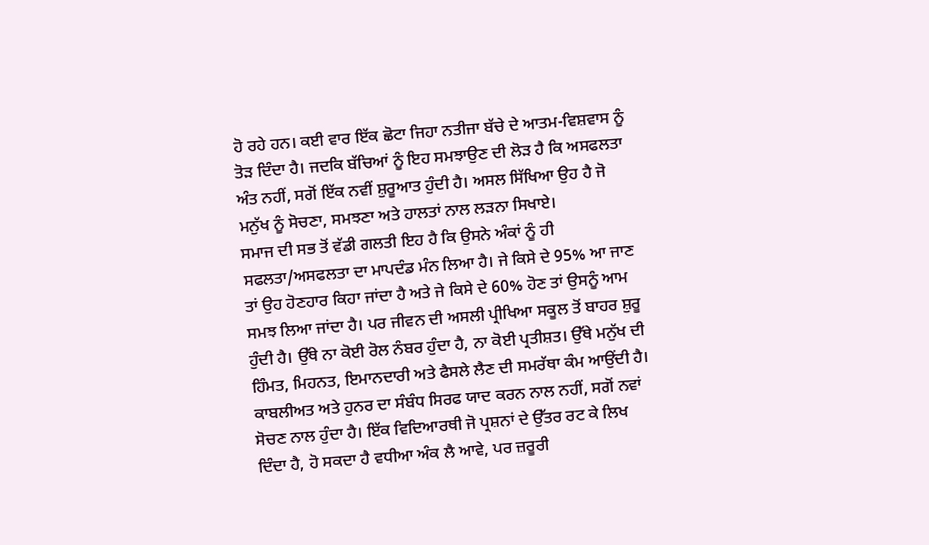ਹੋ ਰਹੇ ਹਨ। ਕਈ ਵਾਰ ਇੱਕ ਛੋਟਾ ਜਿਹਾ ਨਤੀਜਾ ਬੱਚੇ ਦੇ ਆਤਮ-ਵਿਸ਼ਵਾਸ ਨੂੰ ਤੋੜ ਦਿੰਦਾ ਹੈ। ਜਦਕਿ ਬੱਚਿਆਂ ਨੂੰ ਇਹ ਸਮਝਾਉਣ ਦੀ ਲੋੜ ਹੈ ਕਿ ਅਸਫਲਤਾ ਅੰਤ ਨਹੀਂ, ਸਗੋਂ ਇੱਕ ਨਵੀਂ ਸ਼ੁਰੂਆਤ ਹੁੰਦੀ ਹੈ। ਅਸਲ ਸਿੱਖਿਆ ਉਹ ਹੈ ਜੋ ਮਨੁੱਖ ਨੂੰ ਸੋਚਣਾ, ਸਮਝਣਾ ਅਤੇ ਹਾਲਤਾਂ ਨਾਲ ਲੜਨਾ ਸਿਖਾਏ।
ਸਮਾਜ ਦੀ ਸਭ ਤੋਂ ਵੱਡੀ ਗਲਤੀ ਇਹ ਹੈ ਕਿ ਉਸਨੇ ਅੰਕਾਂ ਨੂੰ ਹੀ ਸਫਲਤਾ/ਅਸਫਲਤਾ ਦਾ ਮਾਪਦੰਡ ਮੰਨ ਲਿਆ ਹੈ। ਜੇ ਕਿਸੇ ਦੇ 95% ਆ ਜਾਣ ਤਾਂ ਉਹ ਹੋਣਹਾਰ ਕਿਹਾ ਜਾਂਦਾ ਹੈ ਅਤੇ ਜੇ ਕਿਸੇ ਦੇ 60% ਹੋਣ ਤਾਂ ਉਸਨੂੰ ਆਮ ਸਮਝ ਲਿਆ ਜਾਂਦਾ ਹੈ। ਪਰ ਜੀਵਨ ਦੀ ਅਸਲੀ ਪ੍ਰੀਖਿਆ ਸਕੂਲ ਤੋਂ ਬਾਹਰ ਸ਼ੁਰੂ ਹੁੰਦੀ ਹੈ। ਉੱਥੇ ਨਾ ਕੋਈ ਰੋਲ ਨੰਬਰ ਹੁੰਦਾ ਹੈ, ਨਾ ਕੋਈ ਪ੍ਰਤੀਸ਼ਤ। ਉੱਥੇ ਮਨੁੱਖ ਦੀ ਹਿੰਮਤ, ਮਿਹਨਤ, ਇਮਾਨਦਾਰੀ ਅਤੇ ਫੈਸਲੇ ਲੈਣ ਦੀ ਸਮਰੱਥਾ ਕੰਮ ਆਉਂਦੀ ਹੈ। ਕਾਬਲੀਅਤ ਅਤੇ ਹੁਨਰ ਦਾ ਸੰਬੰਧ ਸਿਰਫ ਯਾਦ ਕਰਨ ਨਾਲ ਨਹੀਂ, ਸਗੋਂ ਨਵਾਂ ਸੋਚਣ ਨਾਲ ਹੁੰਦਾ ਹੈ। ਇੱਕ ਵਿਦਿਆਰਥੀ ਜੋ ਪ੍ਰਸ਼ਨਾਂ ਦੇ ਉੱਤਰ ਰਟ ਕੇ ਲਿਖ ਦਿੰਦਾ ਹੈ, ਹੋ ਸਕਦਾ ਹੈ ਵਧੀਆ ਅੰਕ ਲੈ ਆਵੇ, ਪਰ ਜ਼ਰੂਰੀ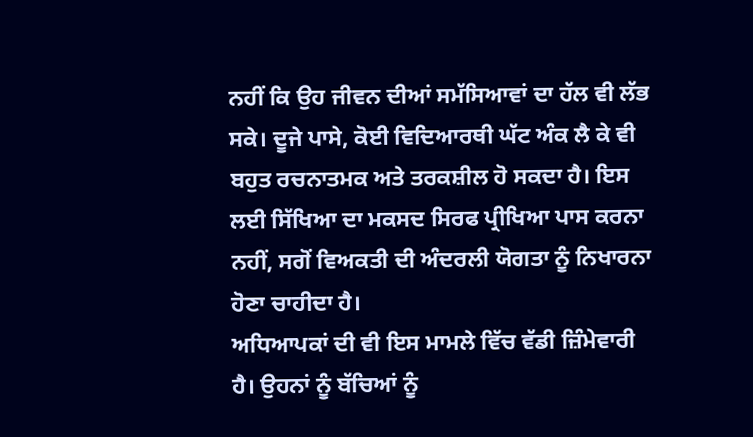ਨਹੀਂ ਕਿ ਉਹ ਜੀਵਨ ਦੀਆਂ ਸਮੱਸਿਆਵਾਂ ਦਾ ਹੱਲ ਵੀ ਲੱਭ ਸਕੇ। ਦੂਜੇ ਪਾਸੇ, ਕੋਈ ਵਿਦਿਆਰਥੀ ਘੱਟ ਅੰਕ ਲੈ ਕੇ ਵੀ ਬਹੁਤ ਰਚਨਾਤਮਕ ਅਤੇ ਤਰਕਸ਼ੀਲ ਹੋ ਸਕਦਾ ਹੈ। ਇਸ ਲਈ ਸਿੱਖਿਆ ਦਾ ਮਕਸਦ ਸਿਰਫ ਪ੍ਰੀਖਿਆ ਪਾਸ ਕਰਨਾ ਨਹੀਂ, ਸਗੋਂ ਵਿਅਕਤੀ ਦੀ ਅੰਦਰਲੀ ਯੋਗਤਾ ਨੂੰ ਨਿਖਾਰਨਾ ਹੋਣਾ ਚਾਹੀਦਾ ਹੈ।
ਅਧਿਆਪਕਾਂ ਦੀ ਵੀ ਇਸ ਮਾਮਲੇ ਵਿੱਚ ਵੱਡੀ ਜ਼ਿੰਮੇਵਾਰੀ ਹੈ। ਉਹਨਾਂ ਨੂੰ ਬੱਚਿਆਂ ਨੂੰ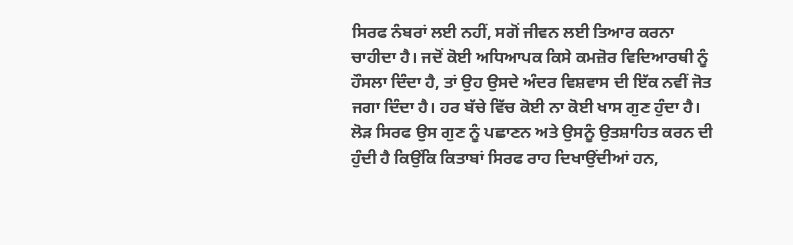ਸਿਰਫ ਨੰਬਰਾਂ ਲਈ ਨਹੀਂ, ਸਗੋਂ ਜੀਵਨ ਲਈ ਤਿਆਰ ਕਰਨਾ ਚਾਹੀਦਾ ਹੈ। ਜਦੋਂ ਕੋਈ ਅਧਿਆਪਕ ਕਿਸੇ ਕਮਜ਼ੋਰ ਵਿਦਿਆਰਥੀ ਨੂੰ ਹੌਸਲਾ ਦਿੰਦਾ ਹੈ, ਤਾਂ ਉਹ ਉਸਦੇ ਅੰਦਰ ਵਿਸ਼ਵਾਸ ਦੀ ਇੱਕ ਨਵੀਂ ਜੋਤ ਜਗਾ ਦਿੰਦਾ ਹੈ। ਹਰ ਬੱਚੇ ਵਿੱਚ ਕੋਈ ਨਾ ਕੋਈ ਖਾਸ ਗੁਣ ਹੁੰਦਾ ਹੈ। ਲੋੜ ਸਿਰਫ ਉਸ ਗੁਣ ਨੂੰ ਪਛਾਣਨ ਅਤੇ ਉਸਨੂੰ ਉਤਸ਼ਾਹਿਤ ਕਰਨ ਦੀ ਹੁੰਦੀ ਹੈ ਕਿਉਂਕਿ ਕਿਤਾਬਾਂ ਸਿਰਫ ਰਾਹ ਦਿਖਾਉਂਦੀਆਂ ਹਨ,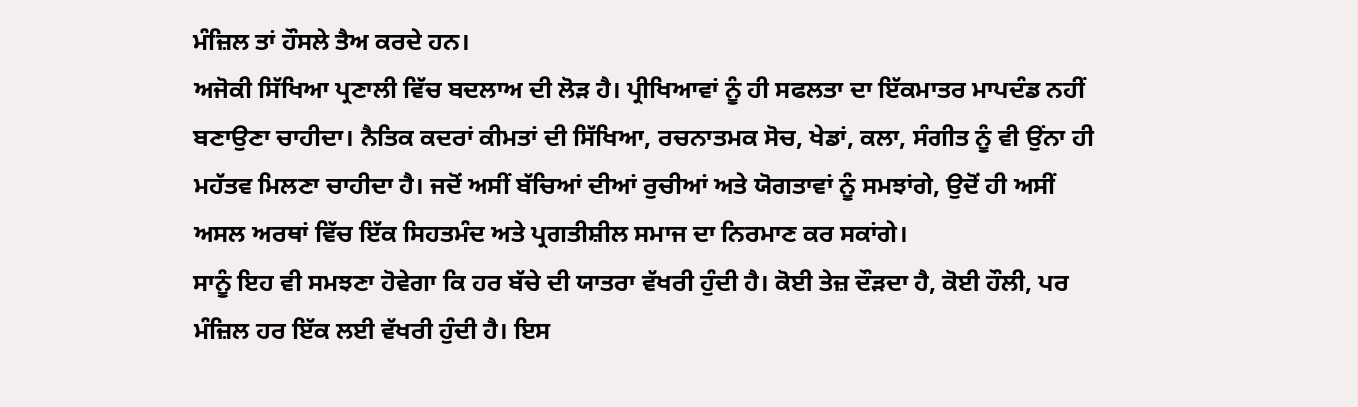ਮੰਜ਼ਿਲ ਤਾਂ ਹੌਸਲੇ ਤੈਅ ਕਰਦੇ ਹਨ।
ਅਜੋਕੀ ਸਿੱਖਿਆ ਪ੍ਰਣਾਲੀ ਵਿੱਚ ਬਦਲਾਅ ਦੀ ਲੋੜ ਹੈ। ਪ੍ਰੀਖਿਆਵਾਂ ਨੂੰ ਹੀ ਸਫਲਤਾ ਦਾ ਇੱਕਮਾਤਰ ਮਾਪਦੰਡ ਨਹੀਂ ਬਣਾਉਣਾ ਚਾਹੀਦਾ। ਨੈਤਿਕ ਕਦਰਾਂ ਕੀਮਤਾਂ ਦੀ ਸਿੱਖਿਆ, ਰਚਨਾਤਮਕ ਸੋਚ, ਖੇਡਾਂ, ਕਲਾ, ਸੰਗੀਤ ਨੂੰ ਵੀ ਉਂਨਾ ਹੀ ਮਹੱਤਵ ਮਿਲਣਾ ਚਾਹੀਦਾ ਹੈ। ਜਦੋਂ ਅਸੀਂ ਬੱਚਿਆਂ ਦੀਆਂ ਰੁਚੀਆਂ ਅਤੇ ਯੋਗਤਾਵਾਂ ਨੂੰ ਸਮਝਾਂਗੇ, ਉਦੋਂ ਹੀ ਅਸੀਂ ਅਸਲ ਅਰਥਾਂ ਵਿੱਚ ਇੱਕ ਸਿਹਤਮੰਦ ਅਤੇ ਪ੍ਰਗਤੀਸ਼ੀਲ ਸਮਾਜ ਦਾ ਨਿਰਮਾਣ ਕਰ ਸਕਾਂਗੇ।
ਸਾਨੂੰ ਇਹ ਵੀ ਸਮਝਣਾ ਹੋਵੇਗਾ ਕਿ ਹਰ ਬੱਚੇ ਦੀ ਯਾਤਰਾ ਵੱਖਰੀ ਹੁੰਦੀ ਹੈ। ਕੋਈ ਤੇਜ਼ ਦੌੜਦਾ ਹੈ, ਕੋਈ ਹੌਲੀ, ਪਰ ਮੰਜ਼ਿਲ ਹਰ ਇੱਕ ਲਈ ਵੱਖਰੀ ਹੁੰਦੀ ਹੈ। ਇਸ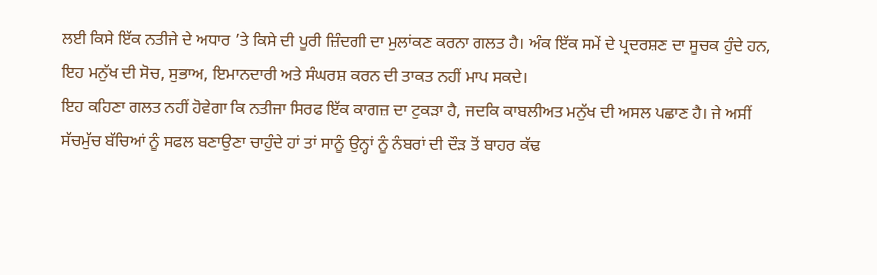ਲਈ ਕਿਸੇ ਇੱਕ ਨਤੀਜੇ ਦੇ ਅਧਾਰ ’ਤੇ ਕਿਸੇ ਦੀ ਪੂਰੀ ਜ਼ਿੰਦਗੀ ਦਾ ਮੁਲਾਂਕਣ ਕਰਨਾ ਗਲਤ ਹੈ। ਅੰਕ ਇੱਕ ਸਮੇਂ ਦੇ ਪ੍ਰਦਰਸ਼ਣ ਦਾ ਸੂਚਕ ਹੁੰਦੇ ਹਨ, ਇਹ ਮਨੁੱਖ ਦੀ ਸੋਚ, ਸੁਭਾਅ, ਇਮਾਨਦਾਰੀ ਅਤੇ ਸੰਘਰਸ਼ ਕਰਨ ਦੀ ਤਾਕਤ ਨਹੀਂ ਮਾਪ ਸਕਦੇ।
ਇਹ ਕਹਿਣਾ ਗਲਤ ਨਹੀਂ ਹੋਵੇਗਾ ਕਿ ਨਤੀਜਾ ਸਿਰਫ ਇੱਕ ਕਾਗਜ਼ ਦਾ ਟੁਕੜਾ ਹੈ, ਜਦਕਿ ਕਾਬਲੀਅਤ ਮਨੁੱਖ ਦੀ ਅਸਲ ਪਛਾਣ ਹੈ। ਜੇ ਅਸੀਂ ਸੱਚਮੁੱਚ ਬੱਚਿਆਂ ਨੂੰ ਸਫਲ ਬਣਾਉਣਾ ਚਾਹੁੰਦੇ ਹਾਂ ਤਾਂ ਸਾਨੂੰ ਉਨ੍ਹਾਂ ਨੂੰ ਨੰਬਰਾਂ ਦੀ ਦੌੜ ਤੋਂ ਬਾਹਰ ਕੱਢ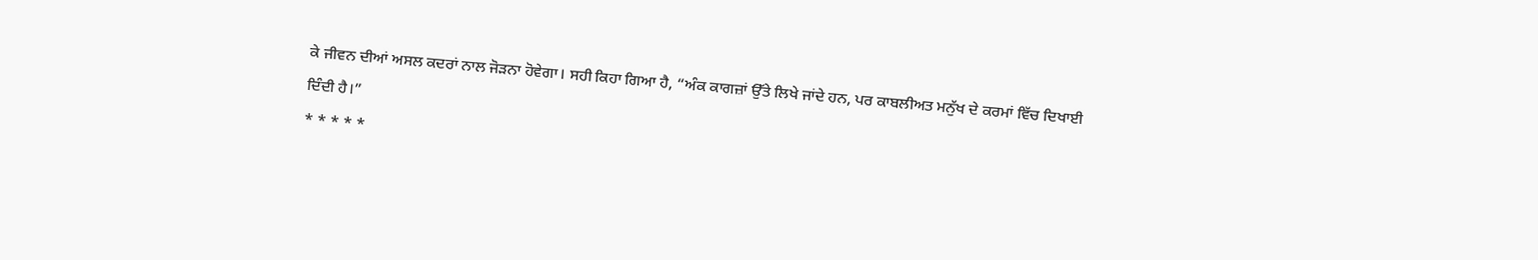ਕੇ ਜੀਵਨ ਦੀਆਂ ਅਸਲ ਕਦਰਾਂ ਨਾਲ ਜੋੜਨਾ ਹੋਵੇਗਾ। ਸਹੀ ਕਿਹਾ ਗਿਆ ਹੈ, “ਅੰਕ ਕਾਗਜ਼ਾਂ ਉੱਤੇ ਲਿਖੇ ਜਾਂਦੇ ਹਨ, ਪਰ ਕਾਬਲੀਅਤ ਮਨੁੱਖ ਦੇ ਕਰਮਾਂ ਵਿੱਚ ਦਿਖਾਈ ਦਿੰਦੀ ਹੈ।”
* * * * *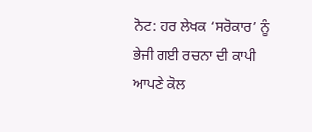ਨੋਟ: ਹਰ ਲੇਖਕ ‘ਸਰੋਕਾਰ’ ਨੂੰ ਭੇਜੀ ਗਈ ਰਚਨਾ ਦੀ ਕਾਪੀ ਆਪਣੇ ਕੋਲ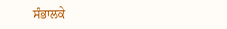ਸੰਭਾਲਕੇ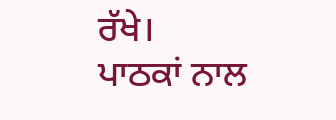ਰੱਖੇ।
ਪਾਠਕਾਂ ਨਾਲ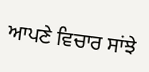ਆਪਣੇ ਵਿਚਾਰ ਸਾਂਝੇ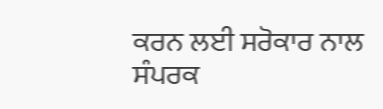ਕਰਨ ਲਈ ਸਰੋਕਾਰ ਨਾਲ ਸੰਪਰਕ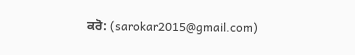ਕਰੋ: (sarokar2015@gmail.com)